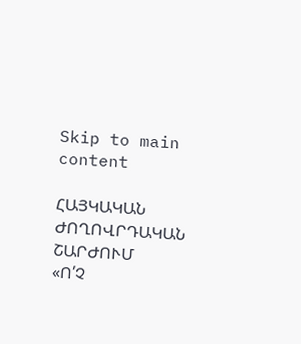Skip to main content

ՀԱՅԿԱԿԱՆ ԺՈՂՈՎՐԴԱԿԱՆ ՇԱՐԺՈՒՄ
«Ո՛Չ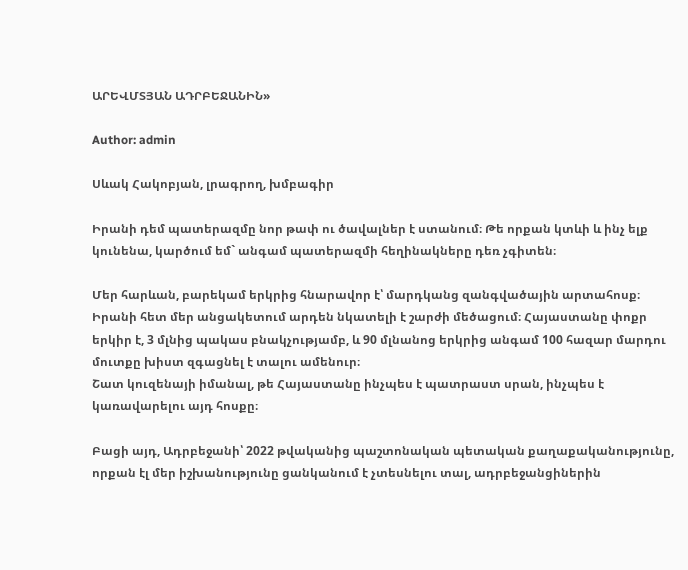ԱՐԵՎՄՏՅԱՆ ԱԴՐԲԵՋԱՆԻՆ»

Author: admin

Սևակ Հակոբյան, լրագրող, խմբագիր

Իրանի դեմ պատերազմը նոր թափ ու ծավալներ է ստանում։ Թե որքան կտևի և ինչ ելք կունենա, կարծում եմ` անգամ պատերազմի հեղինակները դեռ չգիտեն։

Մեր հարևան, բարեկամ երկրից հնարավոր է՝ մարդկանց զանգվածային արտահոսք։ Իրանի հետ մեր անցակետում արդեն նկատելի է շարժի մեծացում։ Հայաստանը փոքր երկիր է, 3 մլնից պակաս բնակչությամբ, և 90 մլնանոց երկրից անգամ 100 հազար մարդու մուտքը խիստ զգացնել է տալու ամենուր։
Շատ կուզենայի իմանալ, թե Հայաստանը ինչպես է պատրաստ սրան, ինչպես է կառավարելու այդ հոսքը։

Բացի այդ, Ադրբեջանի՝ 2022 թվականից պաշտոնական պետական քաղաքականությունը, որքան էլ մեր իշխանությունը ցանկանում է չտեսնելու տալ, ադրբեջանցիներին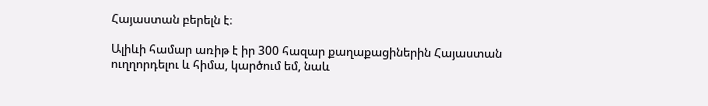Հայաստան բերելն է։

Ալիևի համար առիթ է իր 300 հազար քաղաքացիներին Հայաստան ուղղորդելու և հիմա, կարծում եմ, նաև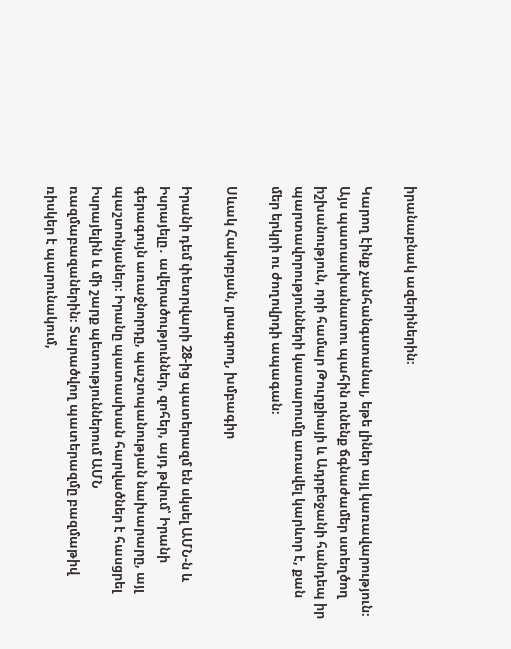իրանաբնակ ազերիներին։

Կարող էինք չանհանգստանալ, եթե լիներ այլ կառավարություն։ Այս պատասխանատու պահին ունենք ճգնաժամեր ստեղծող իշխանություն, որի համար Թուրքիայի և Ադրբեջանի հանդեպ իր պարտավորությունների կատարումը առավել կարևոր է, քան մեր երկրի ու ժողովրդի ապագան։

Սևակ Հակոբյան, լրագրող, խմբագիր

Իրանի դեմ փետրվարի 28-ից պատերազմ են սկսել ԱՄՆ-ն և Իսրայելը․ ավերածություններ, զոհեր, այդ թվում՝ Իրանի գերագույն առաջնորդը, պաշտպանության նախարարը, այլ պաշտոնյաներ։ Իրանը պատասխան հարվածներ է հասցրել Իսրայելին և մի շարք պետություններում ԱՄՆ ռազմաբազաներին։ Տարածվող պատերազմը բազմաթիվ ռիսկեր է պարունակում,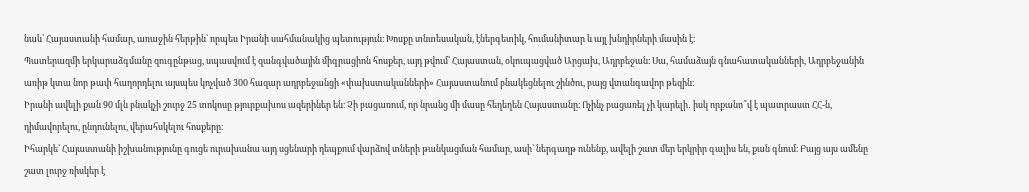նաև՝ Հայաստանի համար, առաջին հերթին՝ որպես Իրանի սահմանակից պետություն։ Խոսքը տնտեսական, էներգետիկ, հումանիտար և այլ խնդիրների մասին է։
Պատերազմի երկարաձգմանը զուգընթաց, սպասվում է զանգվածային միգրացիոն հոսքեր, այդ թվում՝ Հայաստան, օկուպացված Արցախ, Ադրբեջան։ Սա, համաձայն գնահատականների, Ադրբեջանին առիթ կտա նոր թափ հաղորդելու այսպես կոչված 300 հազար ադրբեջանցի «փախստականների» Հայաստանում բնակեցնելու շինծու, բայց վտանգավոր թեզին։
Իրանի ավելի քան 90 մլն բնակչի շուրջ 25 տոկոսը թյուրքախոս ազերիներ են։ Չի բացառում, որ նրանց մի մասը հեղեղեն Հայաստանը։ Ոչինչ բացառել չի կարելի․ իսկ որքանո՞վ է պատրաստ ՀՀ-ն, դիմավորելու, ընդունելու, վերահսկելու հոսքերը։
Իհարկե՝ Հայաստանի իշխանությունը գուցե ուրախանա այդ սցենարի դեպքում վարձով տների թանկացման համար, ասի՝ ներգաղթ ունենք, ավելի շատ մեր երկրիր գալիս են, քան գնում։ Բայց այս ամենը շատ լուրջ ռիսկեր է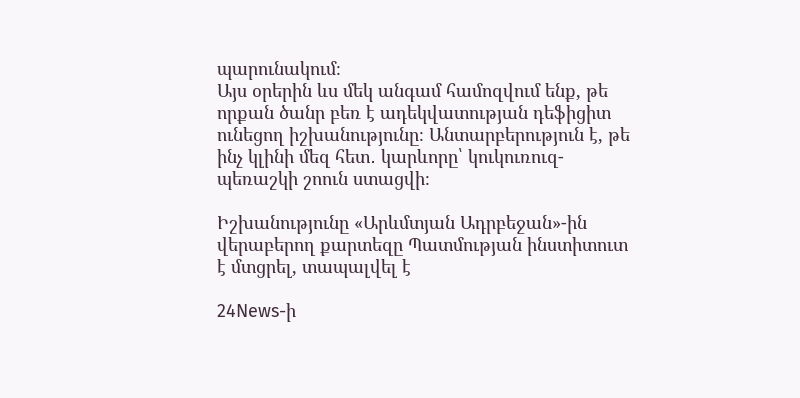պարունակում։
Այս օրերին ևս մեկ անգամ համոզվում ենք, թե որքան ծանր բեռ է ադեկվատության դեֆիցիտ ունեցող իշխանությունը։ Անտարբերություն է, թե ինչ կլինի մեզ հետ․ կարևորը՝ կուկուռուզ-պեռաշկի շոուն ստացվի։

Իշխանությունը «Արևմտյան Ադրբեջան»-ին վերաբերող քարտեզը Պատմության ինստիտուտ է մտցրել, տապալվել է

24News-ի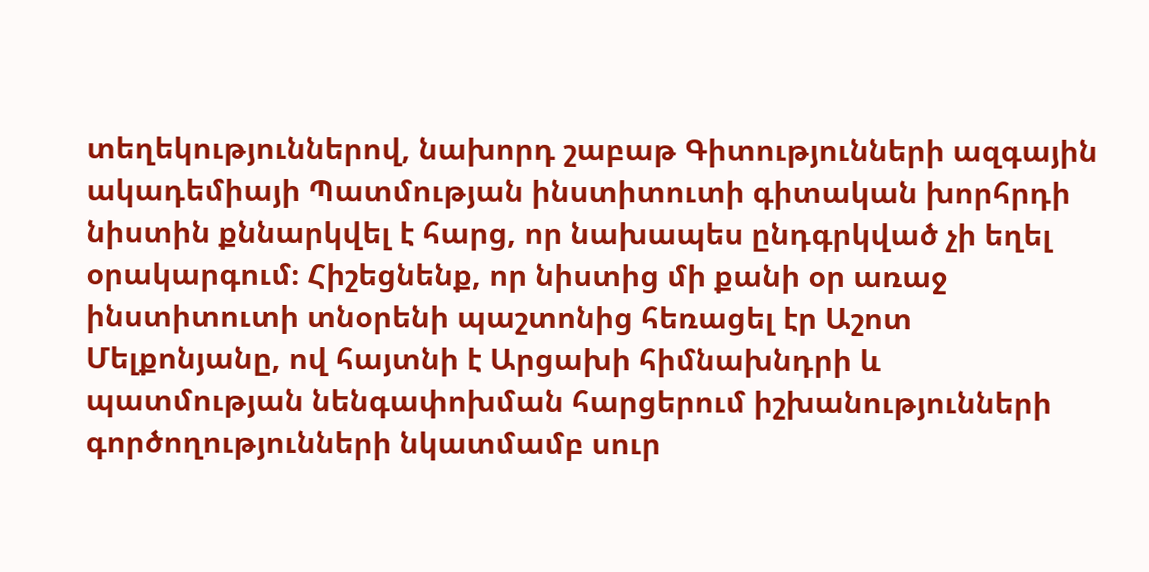տեղեկություններով, նախորդ շաբաթ Գիտությունների ազգային ակադեմիայի Պատմության ինստիտուտի գիտական խորհրդի նիստին քննարկվել է հարց, որ նախապես ընդգրկված չի եղել օրակարգում։ Հիշեցնենք, որ նիստից մի քանի օր առաջ ինստիտուտի տնօրենի պաշտոնից հեռացել էր Աշոտ Մելքոնյանը, ով հայտնի է Արցախի հիմնախնդրի և պատմության նենգափոխման հարցերում իշխանությունների գործողությունների նկատմամբ սուր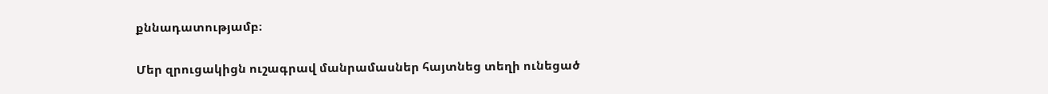քննադատությամբ։

Մեր զրուցակիցն ուշագրավ մանրամասներ հայտնեց տեղի ունեցած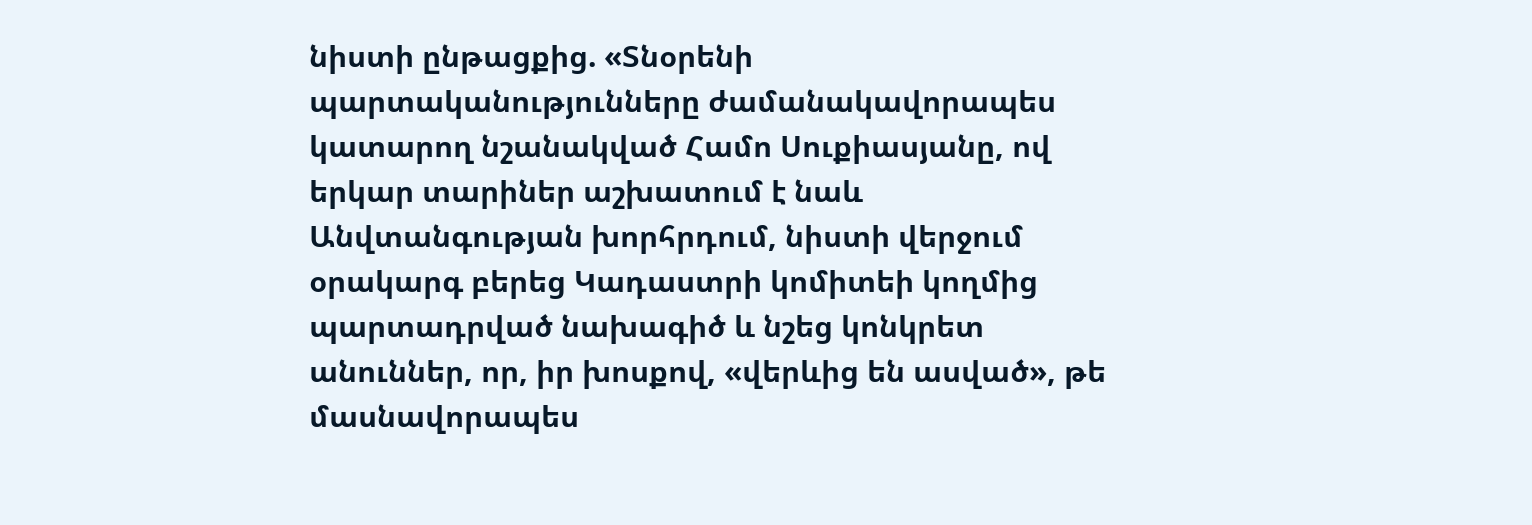նիստի ընթացքից. «Տնօրենի պարտականությունները ժամանակավորապես կատարող նշանակված Համո Սուքիասյանը, ով երկար տարիներ աշխատում է նաև Անվտանգության խորհրդում, նիստի վերջում օրակարգ բերեց Կադաստրի կոմիտեի կողմից պարտադրված նախագիծ և նշեց կոնկրետ անուններ, որ, իր խոսքով, «վերևից են ասված», թե մասնավորապես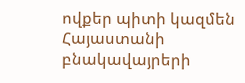ովքեր պիտի կազմեն Հայաստանի բնակավայրերի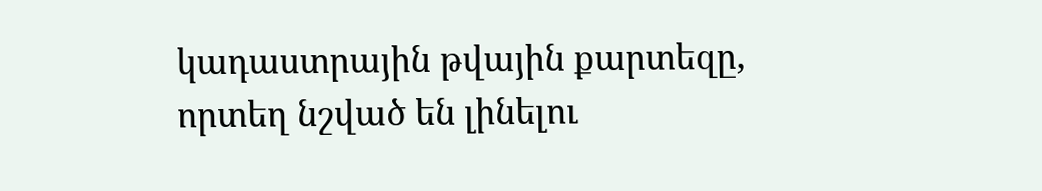կադաստրային թվային քարտեզը, որտեղ նշված են լինելու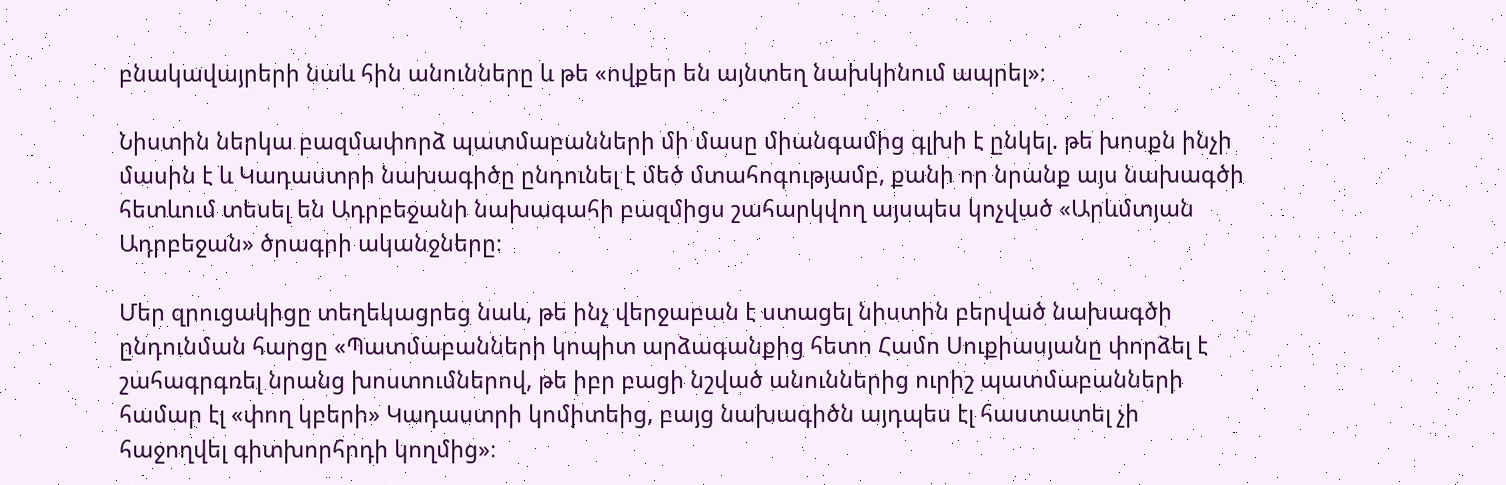բնակավայրերի նաև հին անունները և թե «ովքեր են այնտեղ նախկինում ապրել»։

Նիստին ներկա բազմափորձ պատմաբանների մի մասը միանգամից գլխի է ընկել. թե խոսքն ինչի մասին է և Կադաստրի նախագիծը ընդունել է մեծ մտահոգությամբ, քանի որ նրանք այս նախագծի հետևում տեսել են Ադրբեջանի նախագահի բազմիցս շահարկվող այսպես կոչված «Արևմտյան Ադրբեջան» ծրագրի ականջները։

Մեր զրուցակիցը տեղեկացրեց նաև, թե ինչ վերջաբան է ստացել նիստին բերված նախագծի ընդունման հարցը «Պատմաբանների կոպիտ արձագանքից հետո Համո Սուքիասյանը փորձել է շահագրգռել նրանց խոստումներով, թե իբր բացի նշված անուններից ուրիշ պատմաբանների համար էլ «փող կբերի» Կադաստրի կոմիտեից, բայց նախագիծն այդպես էլ հաստատել չի հաջողվել գիտխորհրդի կողմից»։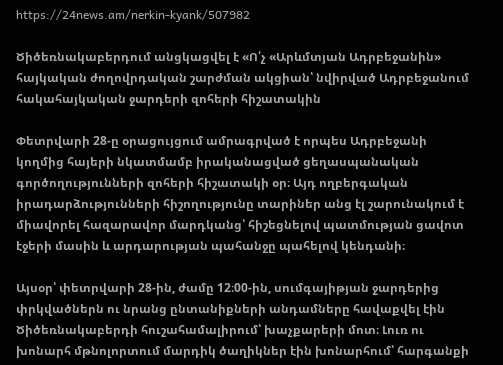https://24news.am/nerkin-kyank/507982

Ծիծեռնակաբերդում անցկացվել է «Ո՛չ «Արևմտյան Ադրբեջանին» հայկական ժողովրդական շարժման ակցիան՝ նվիրված Ադրբեջանում հակահայկական ջարդերի զոհերի հիշատակին

Փետրվարի 28-ը օրացույցում ամրագրված է որպես Ադրբեջանի կողմից հայերի նկատմամբ իրականացված ցեղասպանական գործողությունների զոհերի հիշատակի օր։ Այդ ողբերգական իրադարձությունների հիշողությունը տարիներ անց էլ շարունակում է միավորել հազարավոր մարդկանց՝ հիշեցնելով պատմության ցավոտ էջերի մասին և արդարության պահանջը պահելով կենդանի։

Այսօր՝ փետրվարի 28-ին, ժամը 12։00-ին, սումգայիթյան ջարդերից փրկվածներն ու նրանց ընտանիքների անդամները հավաքվել էին Ծիծեռնակաբերդի հուշահամալիրում՝ խաչքարերի մոտ։ Լուռ ու խոնարհ մթնոլորտում մարդիկ ծաղիկներ էին խոնարհում՝ հարգանքի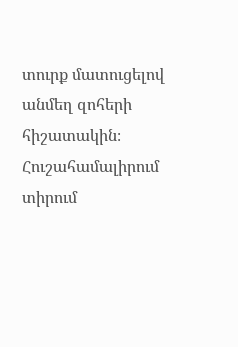տուրք մատուցելով անմեղ զոհերի հիշատակին։ Հուշահամալիրում տիրում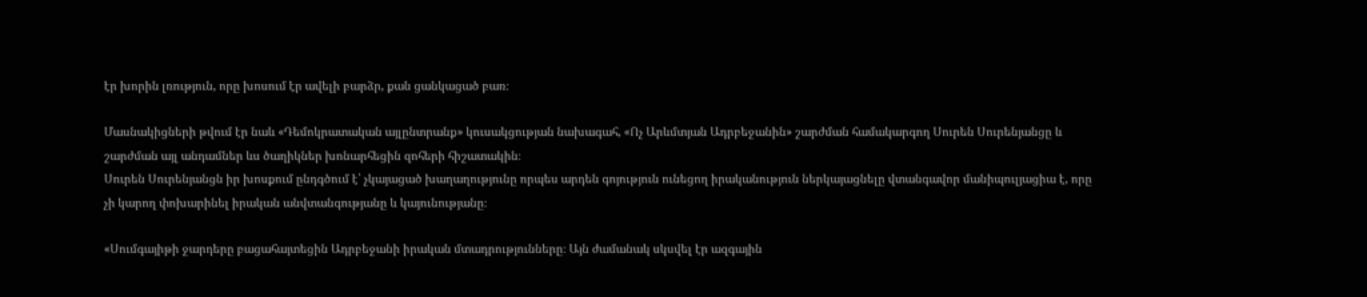էր խորին լռություն, որը խոսում էր ավելի բարձր, քան ցանկացած բառ։

Մասնակիցների թվում էր նաև «Դեմոկրատական այլընտրանք» կուսակցության նախագահ, «Ոչ Արևմտյան Ադրբեջանին» շարժման համակարգող Սուրեն Սուրենյանցը և շարժման այլ անդամներ ևս ծաղիկներ խոնարհեցին զոհերի հիշատակին։
Սուրեն Սուրենյանցն իր խոսքում ընդգծում է՝ չկայացած խաղաղությունը որպես արդեն գոյություն ունեցող իրականություն ներկայացնելը վտանգավոր մանիպուլյացիա է, որը չի կարող փոխարինել իրական անվտանգությանը և կայունությանը։

«Սումգայիթի ջարդերը բացահայտեցին Ադրբեջանի իրական մտադրությունները։ Այն ժամանակ սկսվել էր ազգային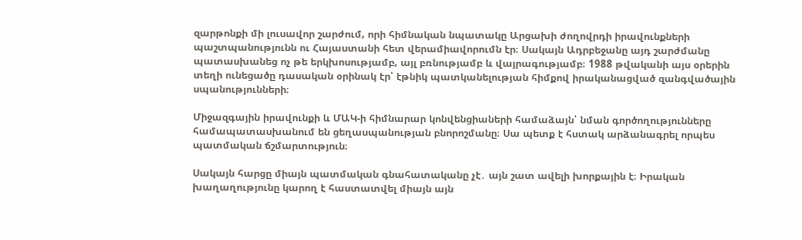զարթոնքի մի լուսավոր շարժում, որի հիմնական նպատակը Արցախի ժողովրդի իրավունքների պաշտպանությունն ու Հայաստանի հետ վերամիավորումն էր։ Սակայն Ադրբեջանը այդ շարժմանը պատասխանեց ոչ թե երկխոսությամբ, այլ բռնությամբ և վայրագությամբ։ 1988 թվականի այս օրերին տեղի ունեցածը դասական օրինակ էր՝ էթնիկ պատկանելության հիմքով իրականացված զանգվածային սպանությունների։

Միջազգային իրավունքի և ՄԱԿ-ի հիմնարար կոնվենցիաների համաձայն՝ նման գործողությունները համապատասխանում են ցեղասպանության բնորոշմանը։ Սա պետք է հստակ արձանագրել որպես պատմական ճշմարտություն։

Սակայն հարցը միայն պատմական գնահատականը չէ․ այն շատ ավելի խորքային է։ Իրական խաղաղությունը կարող է հաստատվել միայն այն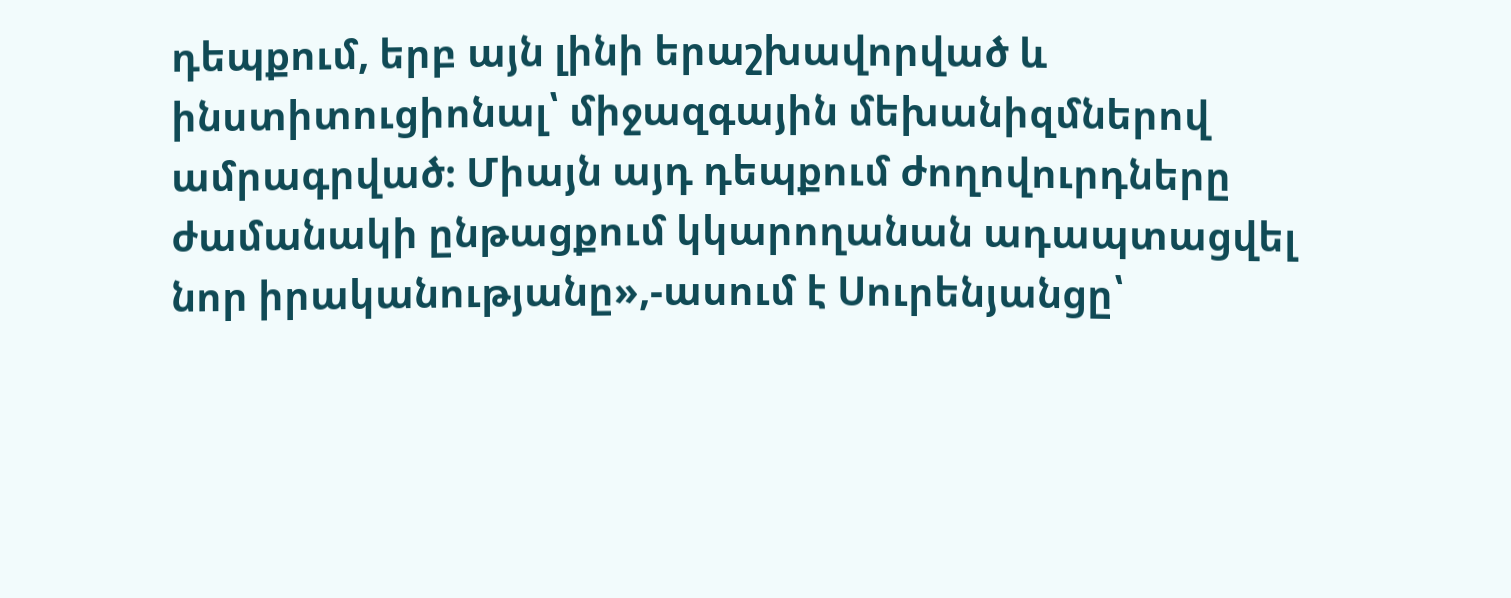դեպքում, երբ այն լինի երաշխավորված և ինստիտուցիոնալ՝ միջազգային մեխանիզմներով ամրագրված։ Միայն այդ դեպքում ժողովուրդները ժամանակի ընթացքում կկարողանան ադապտացվել նոր իրականությանը»,-ասում է Սուրենյանցը՝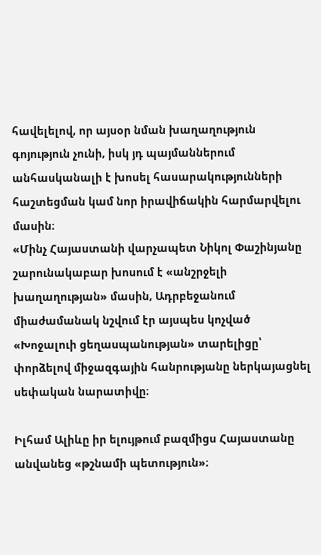հավելելով, որ այսօր նման խաղաղություն գոյություն չունի, իսկ յդ պայմաններում անհասկանալի է խոսել հասարակությունների հաշտեցման կամ նոր իրավիճակին հարմարվելու մասին։
«Մինչ Հայաստանի վարչապետ Նիկոլ Փաշինյանը շարունակաբար խոսում է «անշրջելի խաղաղության» մասին, Ադրբեջանում միաժամանակ նշվում էր այսպես կոչված «Խոջալուի ցեղասպանության» տարելիցը՝ փորձելով միջազգային հանրությանը ներկայացնել սեփական նարատիվը։

Իլհամ Ալիևը իր ելույթում բազմիցս Հայաստանը անվանեց «թշնամի պետություն»։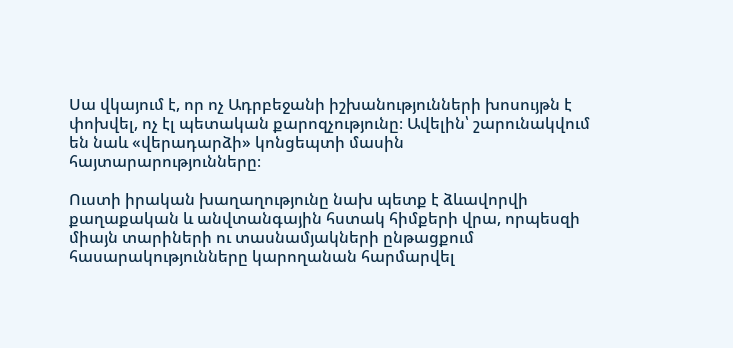Սա վկայում է, որ ոչ Ադրբեջանի իշխանությունների խոսույթն է փոխվել, ոչ էլ պետական քարոզչությունը։ Ավելին՝ շարունակվում են նաև «վերադարձի» կոնցեպտի մասին հայտարարությունները։

Ուստի իրական խաղաղությունը նախ պետք է ձևավորվի քաղաքական և անվտանգային հստակ հիմքերի վրա, որպեսզի միայն տարիների ու տասնամյակների ընթացքում հասարակությունները կարողանան հարմարվել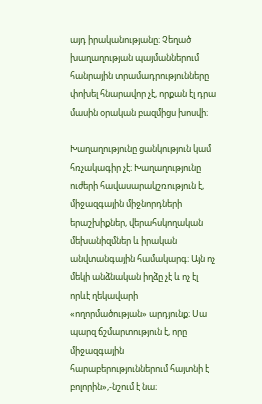այդ իրականությանը։ Չեղած խաղաղության պայմաններում հանրային տրամադրությունները փոխել հնարավոր չէ, որքան էլ դրա մասին օրական բազմիցս խոսվի։

Խաղաղությունը ցանկություն կամ հռչակագիր չէ։ Խաղաղությունը ուժերի հավասարակշռություն է, միջազգային միջնորդների երաշխիքներ, վերահսկողական մեխանիզմներ և իրական անվտանգային համակարգ։ Այն ոչ մեկի անձնական իղձը չէ և ոչ էլ որևէ ղեկավարի «ողորմածության» արդյունք։ Սա պարզ ճշմարտություն է, որը միջազգային հարաբերություններում հայտնի է բոլորին»,-նշում է նա։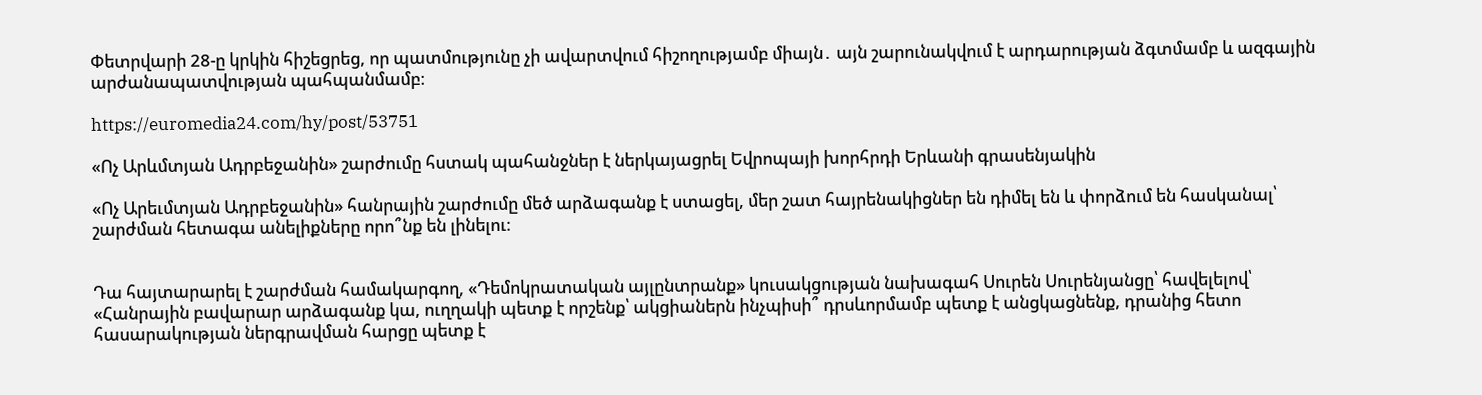Փետրվարի 28-ը կրկին հիշեցրեց, որ պատմությունը չի ավարտվում հիշողությամբ միայն․ այն շարունակվում է արդարության ձգտմամբ և ազգային արժանապատվության պահպանմամբ։

https://euromedia24.com/hy/post/53751

«Ոչ Արևմտյան Ադրբեջանին» շարժումը հստակ պահանջներ է ներկայացրել Եվրոպայի խորհրդի Երևանի գրասենյակին

«Ոչ Արեւմտյան Ադրբեջանին» հանրային շարժումը մեծ արձագանք է ստացել, մեր շատ հայրենակիցներ են դիմել են և փորձում են հասկանալ՝  շարժման հետագա անելիքները որո՞նք են լինելու։


Դա հայտարարել է շարժման համակարգող, «Դեմոկրատական այլընտրանք» կուսակցության նախագահ Սուրեն Սուրենյանցը՝ հավելելով՝ «Հանրային բավարար արձագանք կա, ուղղակի պետք է որշենք՝ ակցիաներն ինչպիսի՞ դրսևորմամբ պետք է անցկացնենք, դրանից հետո հասարակության ներգրավման հարցը պետք է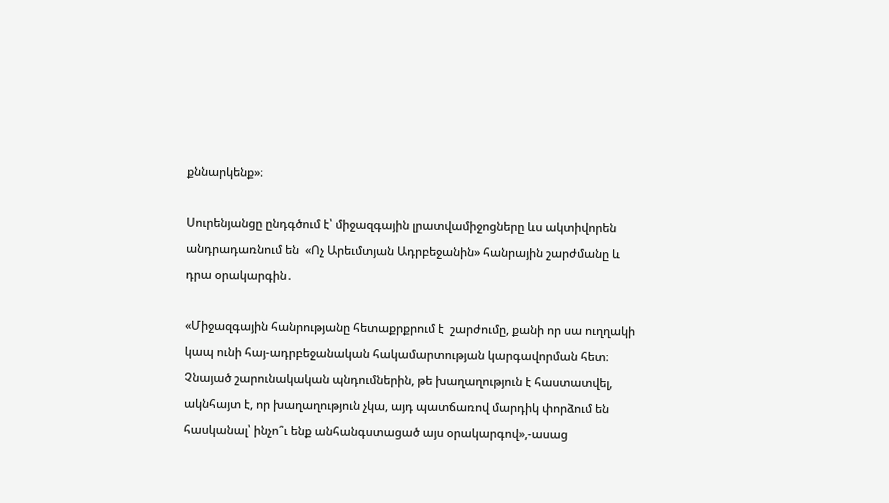քննարկենք»։

Սուրենյանցը ընդգծում է՝ միջազգային լրատվամիջոցները ևս ակտիվորեն անդրադառնում են  «Ոչ Արեւմտյան Ադրբեջանին» հանրային շարժմանը և դրա օրակարգին․

«Միջազգային հանրությանը հետաքրքրում է  շարժումը, քանի որ սա ուղղակի կապ ունի հայ-ադրբեջանական հակամարտության կարգավորման հետ։ Չնայած շարունակական պնդումներին, թե խաղաղություն է հաստատվել, ակնհայտ է, որ խաղաղություն չկա, այդ պատճառով մարդիկ փորձում են հասկանալ՝ ինչո՞ւ ենք անհանգստացած այս օրակարգով»,-ասաց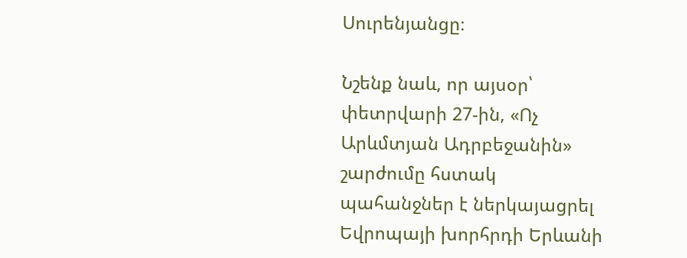Սուրենյանցը։

Նշենք նաև, որ այսօր՝ փետրվարի 27-ին, «Ոչ Արևմտյան Ադրբեջանին» շարժումը հստակ պահանջներ է ներկայացրել Եվրոպայի խորհրդի Երևանի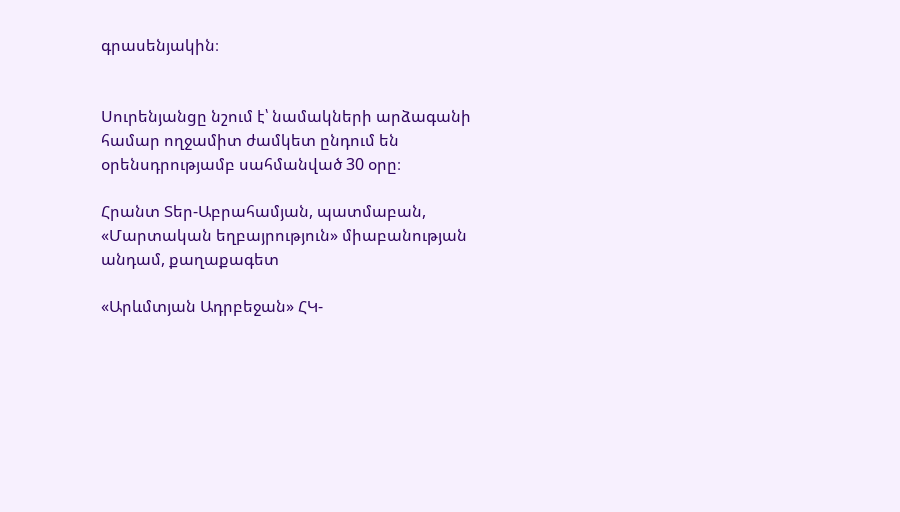գրասենյակին։


Սուրենյանցը նշում է՝ նամակների արձագանի համար ողջամիտ ժամկետ ընդում են օրենսդրությամբ սահմանված 30 օրը։

Հրանտ Տեր-Աբրահամյան, պատմաբան, «Մարտական եղբայրություն» միաբանության անդամ, քաղաքագետ

«Արևմտյան Ադրբեջան» ՀԿ-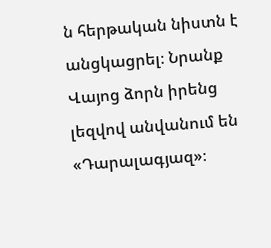ն հերթական նիստն է անցկացրել։ Նրանք Վայոց ձորն իրենց լեզվով անվանում են «Դարալագյազ»։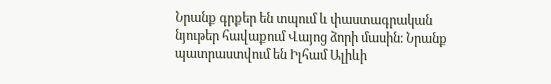Նրանք գրքեր են տպում և փաստագրական նյութեր հավաքում Վայոց ձորի մասին։ Նրանք պատրաստվում են Իլհամ Ալիևի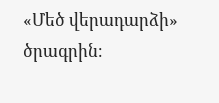«Մեծ վերադարձի» ծրագրին։